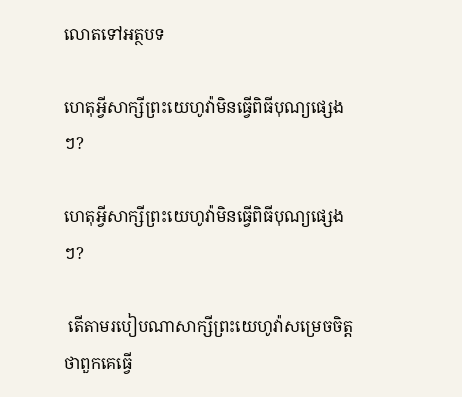លោតទៅអត្ថបទ

ហេតុអ្វីសាក្សីព្រះយេហូវ៉ាមិនធ្វើពិធីបុណ្យផ្សេងៗ?

ហេតុអ្វីសាក្សីព្រះយេហូវ៉ាមិនធ្វើពិធីបុណ្យផ្សេងៗ?

 តើតាមរបៀបណាសាក្សីព្រះយេហូវ៉ាសម្រេចចិត្តថាពួកគេធ្វើ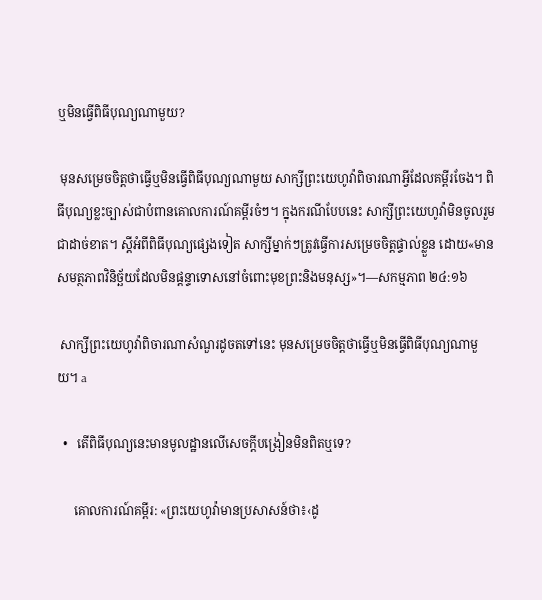ឬមិនធ្វើពិធីបុណ្យណាមួយ?

 មុនសម្រេចចិត្តថាធ្វើឬមិនធ្វើពិធីបុណ្យណាមួយ សាក្សីព្រះយេហូវ៉ាពិចារណាអ្វីដែលគម្ពីរចែង។ ពិធីបុណ្យខ្លះច្បាស់ជាបំពានគោលការណ៍គម្ពីរចំៗ។ ក្នុងករណីបែបនេះ សាក្សីព្រះយេហូវ៉ាមិនចូលរួមជាដាច់ខាត។ ស្ដីអំពីពិធីបុណ្យផ្សេងទៀត សាក្សីម្នាក់ៗត្រូវធ្វើការសម្រេចចិត្តផ្ទាល់ខ្លួន ដោយ«មានសមត្ថភាពវិនិច្ឆ័យដែលមិនផ្ដន្ទាទោសនៅចំពោះមុខព្រះនិងមនុស្ស»។—សកម្មភាព ២៤:១៦

 សាក្សីព្រះយេហូវ៉ាពិចារណាសំណួរដូចតទៅនេះ មុនសម្រេចចិត្តថាធ្វើឬមិនធ្វើពិធីបុណ្យណាមួយ។ a

  •   តើពិធីបុណ្យនេះមានមូលដ្ឋានលើសេចក្ដីបង្រៀនមិនពិតឬទេ?

     គោលការណ៍គម្ពីរ: «ព្រះយេហូវ៉ាមានប្រសាសន៍ថា៖‹ដូ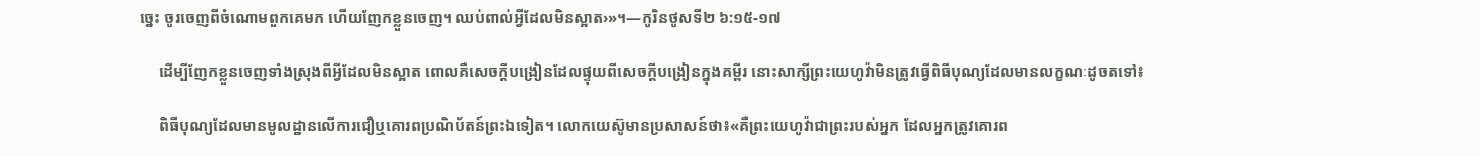ច្នេះ ចូរចេញពីចំណោមពួកគេមក ហើយញែកខ្លួនចេញ។ ឈប់ពាល់អ្វីដែលមិនស្អាត›»។—កូរិនថូសទី២ ៦:១៥-១៧

     ដើម្បីញែកខ្លួនចេញទាំងស្រុងពីអ្វីដែលមិនស្អាត ពោលគឺសេចក្ដីបង្រៀនដែលផ្ទុយពីសេចក្ដីបង្រៀនក្នុងគម្ពីរ នោះសាក្សីព្រះយេហូវ៉ាមិនត្រូវធ្វើពិធីបុណ្យដែលមានលក្ខណៈដូចតទៅ៖

     ពិធីបុណ្យដែលមានមូលដ្ឋានលើការជឿឬគោរពប្រណិប័តន៍ព្រះឯទៀត។ លោកយេស៊ូមានប្រសាសន៍ថា៖«គឺព្រះយេហូវ៉ាជាព្រះរបស់អ្នក ដែលអ្នកត្រូវគោរព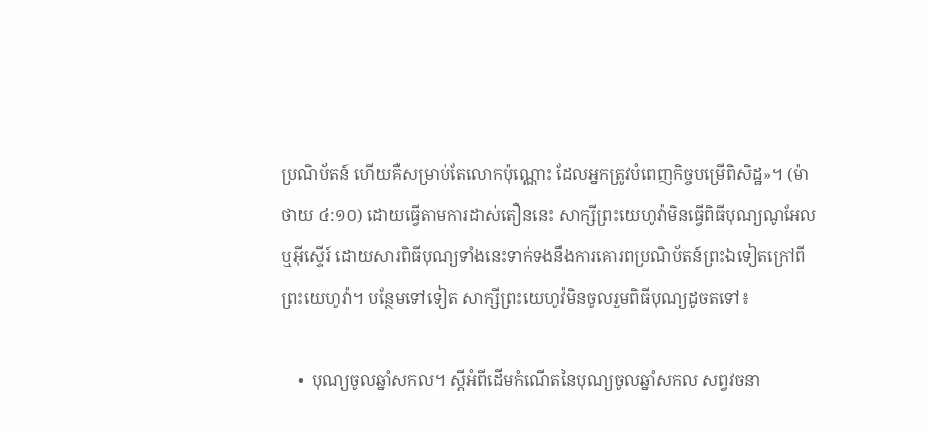ប្រណិប័តន៍ ហើយគឺសម្រាប់តែលោកប៉ុណ្ណោះ ដែលអ្នកត្រូវបំពេញកិច្ចបម្រើពិសិដ្ឋ»។ (ម៉ាថាយ ៤:១០) ដោយធ្វើតាមការដាស់តឿននេះ សាក្សីព្រះយេហូវ៉ាមិនធ្វើពិធីបុណ្យណូអែលឬអ៊ីស្ទើរ៍ ដោយសារពិធីបុណ្យទាំងនេះទាក់ទងនឹងការគោរពប្រណិប័តន៍ព្រះឯទៀតក្រៅពីព្រះយេហូវ៉ា។ បន្ថែមទៅទៀត សាក្សីព្រះយេហូវ៉មិនចូលរួមពិធីបុណ្យដូចតទៅ៖

    •  បុណ្យចូលឆ្នាំសកល។ ស្ដីអំពីដើមកំណើតនៃបុណ្យចូលឆ្នាំសកល សព្វវចនា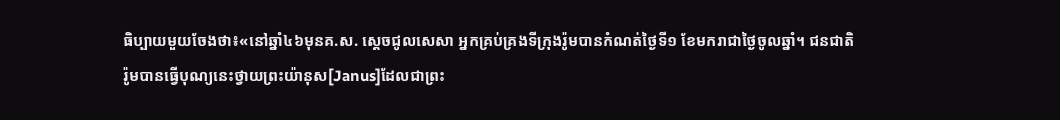ធិប្បាយមួយចែងថា៖«នៅឆ្នាំ៤៦មុនគ.ស. ស្ដេចជូលសេសា អ្នកគ្រប់គ្រងទីក្រុងរ៉ូមបានកំណត់ថ្ងៃទី១ ខែមករាជាថ្ងៃចូលឆ្នាំ។ ជនជាតិរ៉ូមបានធ្វើបុណ្យនេះថ្វាយព្រះយ៉ានុស[Janus]ដែលជាព្រះ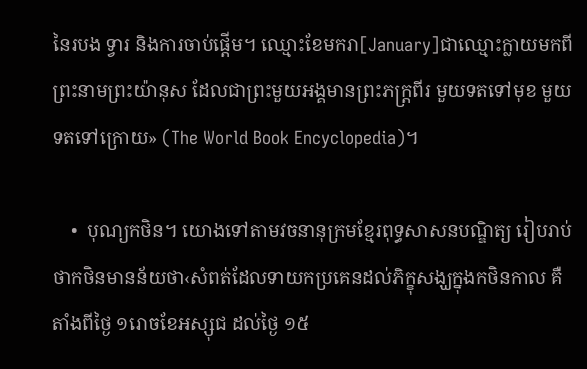នៃរបង ទ្វារ និងការចាប់ផ្ដើម។ ឈ្មោះខែមករា[January]ជាឈ្មោះក្លាយមកពីព្រះនាមព្រះយ៉ានុស ដែលជាព្រះមួយអង្គមានព្រះភក្ត្រពីរ មួយទតទៅមុខ មួយទតទៅក្រោយ» (The World Book Encyclopedia)។

    •  បុណ្យកថិន។ យោងទៅតាមវចនានុក្រមខ្មែរពុទ្ធសាសនបណ្ឌិត្យ រៀបរាប់ថាកថិនមានន័យថា‹សំពត់ដែលទាយកប្រគេនដល់ភិក្ខុសង្ឃក្នុងកថិនកាល គឺតាំងពីថ្ងៃ ១រោចខែអស្សុជ ដល់ថ្ងៃ ១៥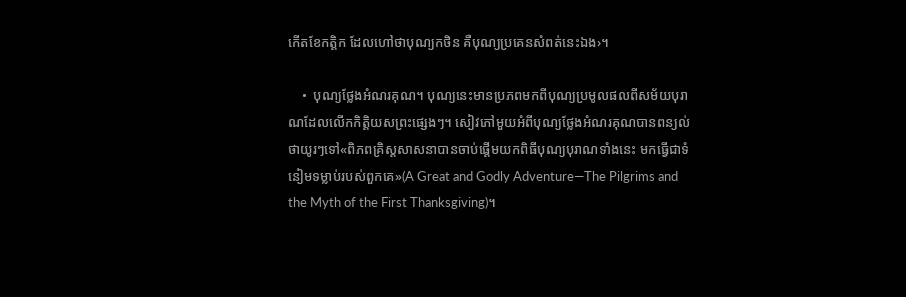កើតខែកត្ដិក ដែលហៅថាបុណ្យកថិន គឺបុណ្យប្រគេនសំពត់នេះឯង›។

    •  បុណ្យថ្លែងអំណរគុណ។ បុណ្យនេះមានប្រភពមកពីបុណ្យប្រមូលផលពីសម័យបុរាណដែលលើកកិត្តិយសព្រះផ្សេងៗ។ សៀវភៅមួយអំពីបុណ្យថ្លែងអំណរគុណបានពន្យល់ថាយូរៗទៅ«ពិភពគ្រិស្តសាសនាបានចាប់ផ្ដើមយកពិធីបុណ្យបុរាណទាំងនេះ មកធ្វើជាទំនៀមទម្លាប់របស់ពួកគេ»(A Great and Godly Adventure—The Pilgrims and the Myth of the First Thanksgiving)។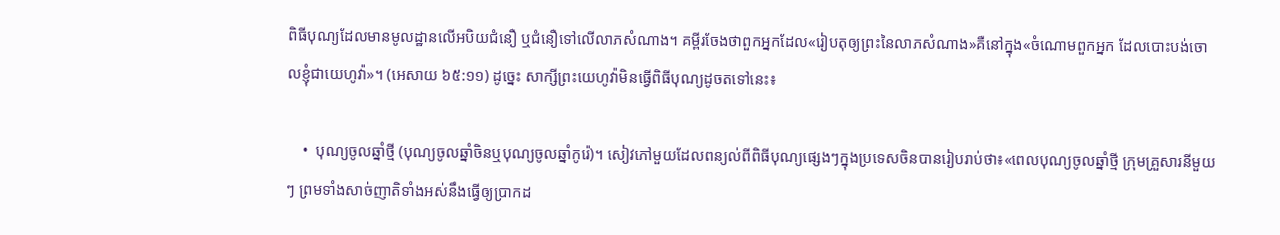ពិធីបុណ្យដែលមានមូលដ្ឋានលើអបិយជំនឿ ឬជំនឿទៅលើលាភសំណាង។ គម្ពីរចែងថាពួកអ្នកដែល«រៀបតុឲ្យព្រះនៃលាភសំណាង»គឺនៅក្នុង«ចំណោមពួកអ្នក ដែលបោះបង់ចោលខ្ញុំជាយេហូវ៉ា»។ (អេសាយ ៦៥:១១) ដូច្នេះ សាក្សីព្រះយេហូវ៉ាមិនធ្វើពិធីបុណ្យដូចតទៅនេះ៖

    •  បុណ្យចូលឆ្នាំថ្មី (បុណ្យចូលឆ្នាំចិនឬបុណ្យចូលឆ្នាំកូរ៉េ)។ សៀវភៅមួយដែលពន្យល់ពីពិធីបុណ្យផ្សេងៗក្នុងប្រទេសចិនបានរៀបរាប់ថា៖«ពេលបុណ្យចូលឆ្នាំថ្មី ក្រុមគ្រួសារនីមួយៗ ព្រមទាំងសាច់ញាតិទាំងអស់នឹងធ្វើឲ្យប្រាកដ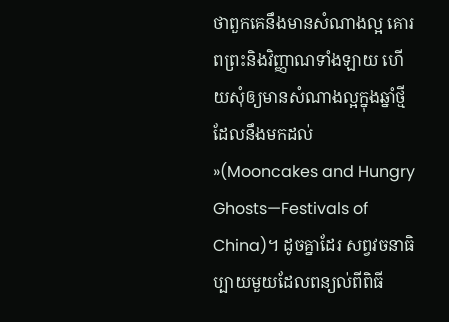ថាពួកគេនឹងមានសំណាងល្អ គោរពព្រះនិងវិញ្ញាណទាំងឡាយ ហើយសុំឲ្យមានសំណាងល្អក្នុងឆ្នាំថ្មីដែលនឹងមកដល់»(Mooncakes and Hungry Ghosts—Festivals of China)។ ដូចគ្នាដែរ សព្វវចនាធិប្បាយមួយដែលពន្យល់ពីពិធី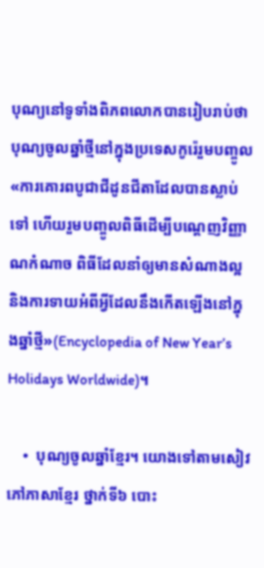បុណ្យនៅទូទាំងពិភពលោកបានរៀបរាប់ថា បុណ្យចូលឆ្នាំថ្មីនៅក្នុងប្រទេសកូរ៉េរួមបញ្ចូល«ការគោរពបូជាជីដូនជីតាដែលបានស្លាប់ទៅ ហើយរួមបញ្ចូលពិធីដើម្បីបណ្ដេញវិញ្ញាណកំណាច ពិធីដែលនាំឲ្យមានសំណាងល្អ និងការទាយអំពីអ្វីដែលនឹងកើតឡើងនៅក្នុងឆ្នាំថ្មី»(Encyclopedia of New Year’s Holidays Worldwide)។

    •  បុណ្យចូលឆ្នាំខ្មែរ។ យោងទៅតាមសៀវភៅភាសាខ្មែរ ថ្នាក់ទី៦ បោះ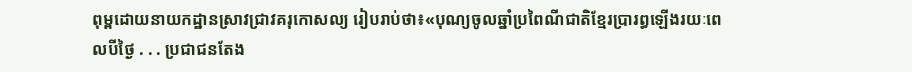ពុម្ពដោយនាយកដ្ឋានស្រាវជ្រាវគរុកោសល្យ រៀបរាប់ថា៖«បុណ្យចូលឆ្នាំប្រពៃណីជាតិខ្មែរប្រារព្ធឡើងរយៈពេលបីថ្ងៃ . . . ប្រជាជនតែង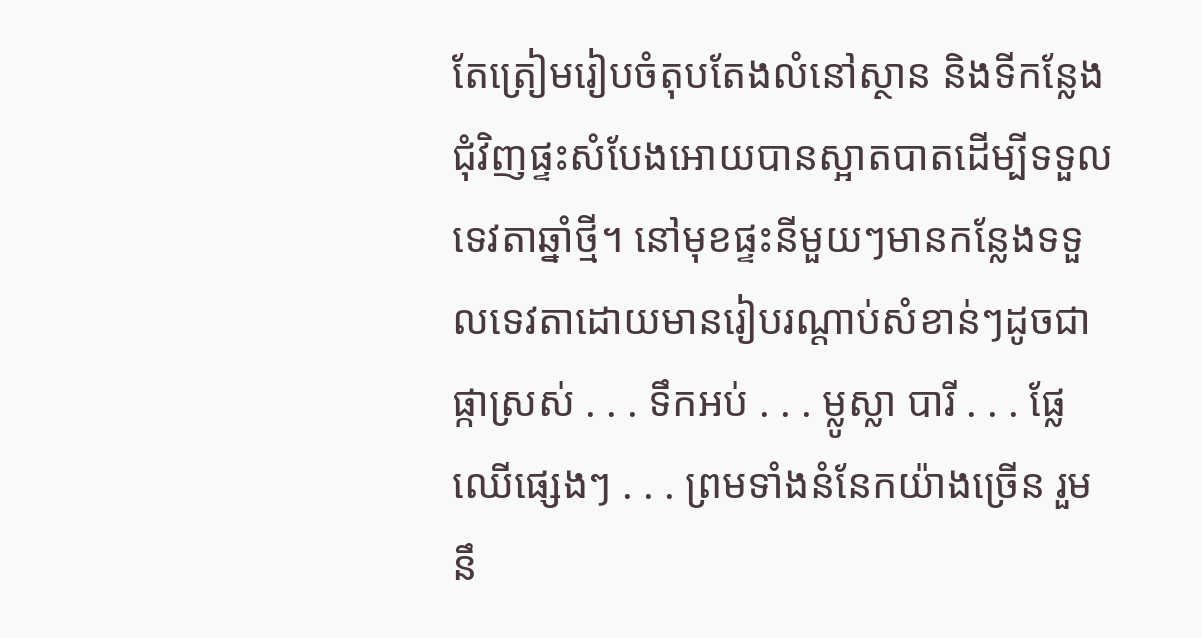តែត្រៀមរៀបចំតុបតែងលំនៅស្ថាន និងទីកន្លែងជុំវិញផ្ទះសំបែងអោយបានស្អាតបាតដើម្បីទទួលទេវតាឆ្នាំថ្មី។ នៅមុខផ្ទះនីមួយៗមានកន្លែងទទួលទេវតាដោយមានរៀបរណ្ដាប់សំខាន់ៗដូចជាផ្កាស្រស់ . . . ទឹកអប់ . . . ម្លូស្លា បារី . . . ផ្លែឈើផ្សេងៗ . . . ព្រមទាំងនំនែកយ៉ាងច្រើន រួមនឹ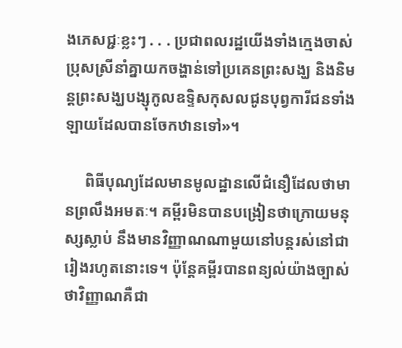ងភេសជ្ជៈខ្លះៗ . . . ប្រជាពលរដ្ឋយើងទាំងក្មេងចាស់ប្រុសស្រីនាំគ្នាយកចង្ហាន់ទៅប្រគេនព្រះសង្ឃ និងនិមន្តព្រះសង្ឃបង្សុកូលឧទ្ទិសកុសលជូនបុព្វការីជនទាំងឡាយដែលបានចែកឋានទៅ»។

     ពិធីបុណ្យដែលមានមូលដ្ឋានលើជំនឿដែលថាមានព្រលឹងអមតៈ។ គម្ពីរមិនបានបង្រៀនថាក្រោយមនុស្សស្លាប់ នឹងមានវិញ្ញាណណាមួយនៅបន្ដរស់នៅជារៀងរហូតនោះទេ។ ប៉ុន្តែគម្ពីរបានពន្យល់យ៉ាងច្បាស់ថាវិញ្ញាណគឺជា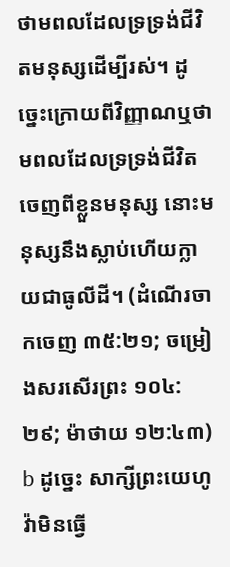ថាមពលដែលទ្រទ្រង់ជីវិតមនុស្សដើម្បីរស់។ ដូច្នេះក្រោយពីវិញ្ញាណឬថាមពលដែលទ្រទ្រង់ជីវិតចេញពីខ្លួនមនុស្ស នោះមនុស្សនឹងស្លាប់ហើយក្លាយជាធូលីដី។ (ដំណើរចាកចេញ ៣៥:២១; ចម្រៀងសរសើរព្រះ ១០៤:២៩; ម៉ាថាយ ១២:៤៣) b ដូច្នេះ សាក្សីព្រះយេហូវ៉ាមិនធ្វើ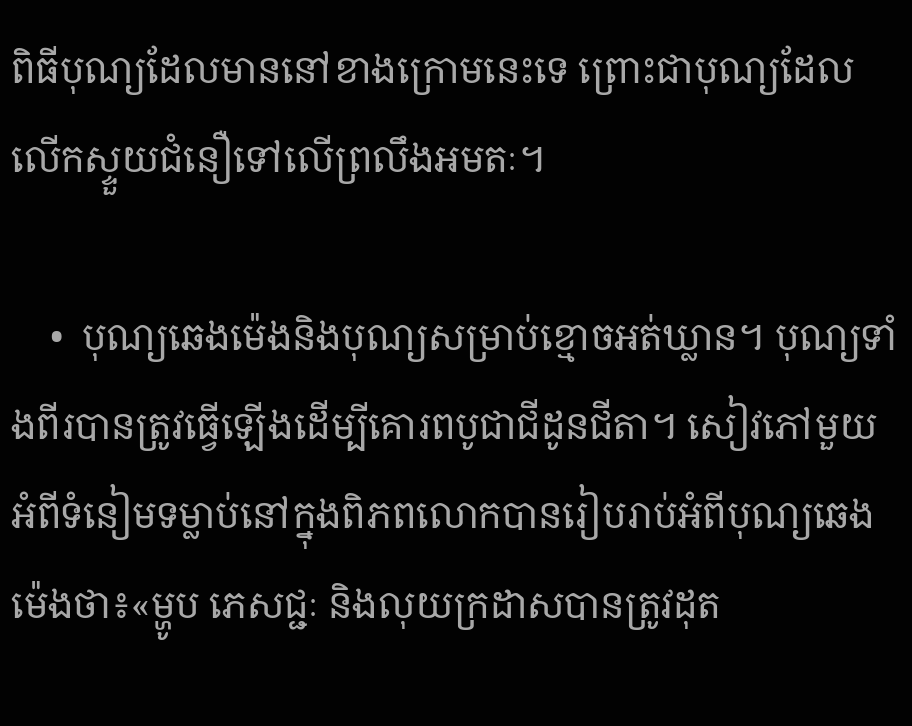ពិធីបុណ្យដែលមាននៅខាងក្រោមនេះទេ ព្រោះជាបុណ្យដែលលើកស្ទួយជំនឿទៅលើព្រលឹងអមតៈ។

    •  បុណ្យឆេងម៉េងនិងបុណ្យសម្រាប់ខ្មោចអត់ឃ្លាន។ បុណ្យទាំងពីរបានត្រូវធ្វើឡើងដើម្បីគោរពបូជាជីដូនជីតា។ សៀវភៅមួយអំពីទំនៀមទម្លាប់នៅក្នុងពិភពលោកបានរៀបរាប់អំពីបុណ្យឆេងម៉េងថា៖«ម្ហូប ភេសជ្ជៈ និងលុយក្រដាសបានត្រូវដុត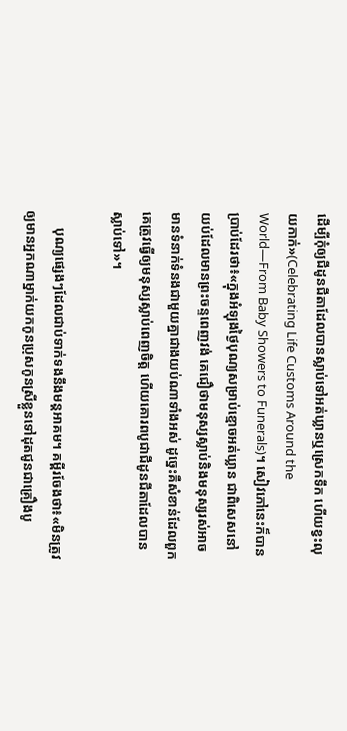ដើម្បីកុំឲ្យជីដូនជីតាដែលបានស្លាប់ទៅអត់ឃ្លានឬស្រេកទឹក ហើយខ្វះលុយកាក់»(Celebrating Life Customs Around the World—From Baby Showers to Funerals)។ សៀវភៅនេះក៏បានប្រាប់ដែរថា៖«ក្នុងអំឡុងថ្ងៃបុណ្យសម្រាប់ខ្មោចអត់ឃ្លាន ជាពិសេសនៅយប់ដែលមានព្រះចន្ទពេញវង់ គេជឿថាមនុស្សស្លាប់និងមនុស្សរស់អាចមានទំនាក់ទំនងជាមួយគ្នាជាងយប់ណាទាំងអស់ ដូច្នេះគឺសំខាន់ដែលពួកគេត្រូវធ្វើឲ្យមនុស្សស្លាប់ពេញចិត្ត ហើយគោរពបូជាជីដូនជីតាដែលបានស្លាប់ទៅ»។

     បុណ្យផ្សេងៗដែលជាប់ទាក់ទងនឹងមន្តអាគម។ គម្ពីរចែងថា៖«មិនត្រូវឲ្យមានអ្នកណាម្នាក់យកកូនប្រុសកូនស្រីខ្លួនទៅដុតជូនជាគ្រឿងបូ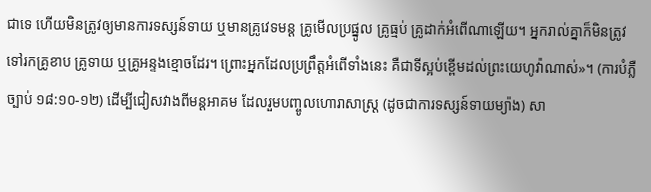ជាទេ ហើយមិនត្រូវឲ្យមានការទស្សន៍ទាយ ឬមានគ្រូវេទមន្ត គ្រូមើលប្រផ្នូល គ្រូធ្មប់ គ្រូដាក់អំពើណាឡើយ។ អ្នករាល់គ្នាក៏មិនត្រូវទៅរកគ្រូខាប គ្រូទាយ ឬគ្រូអន្ទងខ្មោចដែរ។ ព្រោះអ្នកដែលប្រព្រឹត្តអំពើទាំងនេះ គឺជាទីស្អប់ខ្ពើមដល់ព្រះយេហូវ៉ាណាស់»។ (ការបំភ្លឺច្បាប់ ១៨:១០-១២) ដើម្បីជៀសវាងពីមន្តអាគម ដែលរួមបញ្ចូលហោរាសាស្ត្រ (ដូចជាការទស្សន៍ទាយម្យ៉ាង) សា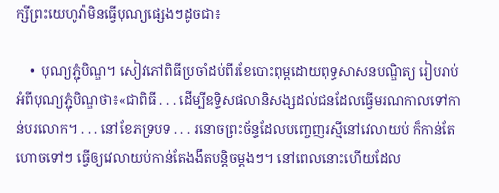ក្សីព្រះយេហូវ៉ាមិនធ្វើបុណ្យផ្សេងៗដូចជា៖

    •  បុណ្យភ្ជុំបិណ្ឌ។ សៀវភៅពិធីប្រចាំដប់ពីរខែបោះពុម្ពដោយពុទ្ធសាសនបណ្ឌិត្យ រៀបរាប់អំពីបុណ្យភ្ជុំបិណ្ឌថា៖«ជាពិធី . . . ដើម្បីឧទ្ទិសផលានិសង្សដល់ជនដែលធ្វើមរណកាលទៅកាន់បរលោក។ . . . នៅខែភទ្របទ . . . រនោចព្រះច័ន្ទដែលបញ្ចេញរស្មីនៅវេលាយប់ ក៏កាន់តែហោចទៅៗ ធ្វើឲ្យវេលាយប់កាន់តែងងឹតបន្តិចម្ដងៗ។ នៅពេលនោះហើយដែល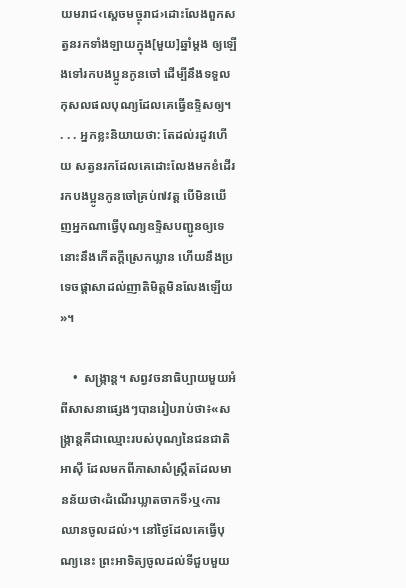យមរាជ‹ស្ដេចមច្ចុរាជ›ដោះលែងពួកសត្វនរកទាំងឡាយក្នុង[មួយ]ឆ្នាំម្ដង ឲ្យឡើងទៅរកបងប្អូនកូនចៅ ដើម្បីនឹងទទួលកុសលផលបុណ្យដែលគេធ្វើឧទ្ទិសឲ្យ។ . . . អ្នកខ្លះនិយាយថា: តែដល់រដូវហើយ សត្វនរកដែលគេដោះលែងមកខំដើររកបងប្អូនកូនចៅគ្រប់៧វត្ត បើមិនឃើញអ្នកណាធ្វើបុណ្យឧទ្ទិសបញ្ជូនឲ្យទេ នោះនឹងកើតក្ដីស្រេកឃ្លាន ហើយនឹងប្រទេចផ្ដាសាដល់ញាតិមិត្តមិនលែងឡើយ»។

    •  សង្ក្រាន្ត។ សព្វវចនាធិប្បាយមួយអំពីសាសនាផ្សេងៗបានរៀបរាប់ថា៖«សង្ក្រាន្តគឺជាឈ្មោះរបស់បុណ្យនៃជនជាតិអាស៊ី ដែលមកពីភាសាសំស្ក្រឹតដែលមានន័យថា‹ដំណើរឃ្លាតចាកទី›ឬ‹ការឈានចូលដល់›។ នៅថ្ងៃដែលគេធ្វើបុណ្យនេះ ព្រះអាទិត្យចូលដល់ទីជួបមួយ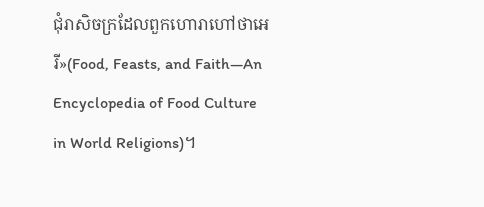ជុំរាសិចក្រដែលពួកហោរាហៅថាអេរី»(Food, Feasts, and Faith—An Encyclopedia of Food Culture in World Religions)។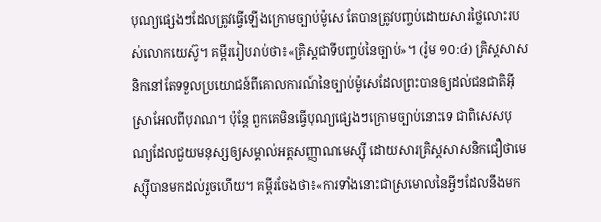បុណ្យផ្សេងៗដែលត្រូវធ្វើឡើងក្រោមច្បាប់ម៉ូសេ តែបានត្រូវបញ្ចប់ដោយសារថ្លៃលោះរបស់លោកយេស៊ូ។ គម្ពីររៀបរាប់ថា៖«គ្រិស្តជាទីបញ្ចប់នៃច្បាប់»។ (រ៉ូម ១០:៤) គ្រិស្តសាសនិកនៅតែទទួលប្រយោជន៍ពីគោលការណ៍នៃច្បាប់ម៉ូសេដែលព្រះបានឲ្យដល់ជនជាតិអ៊ីស្រាអែលពីបុរាណ។ ប៉ុន្តែ ពួកគេមិនធ្វើបុណ្យផ្សេងៗក្រោមច្បាប់នោះទេ ជាពិសេសបុណ្យដែលជួយមនុស្សឲ្យសម្គាល់អត្តសញ្ញាណមេស្ស៊ី ដោយសារគ្រិស្តសាសនិកជឿថាមេស្ស៊ីបានមកដល់រួចហើយ។ គម្ពីរចែងថា៖«ការទាំងនោះជាស្រមោលនៃអ្វីៗដែលនឹងមក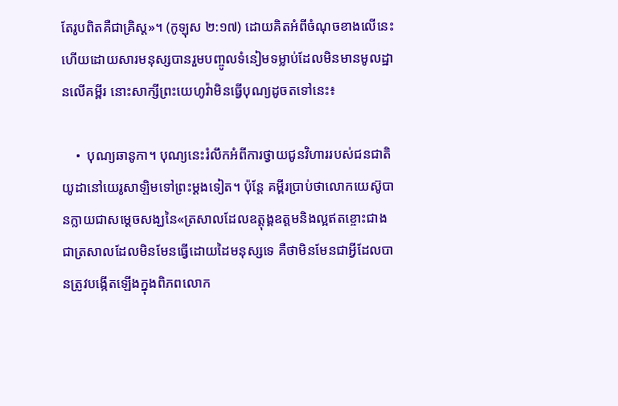តែរូបពិតគឺជាគ្រិស្ត»។ (កូឡុស ២:១៧) ដោយគិតអំពីចំណុចខាងលើនេះ ហើយដោយសារមនុស្សបានរួមបញ្ចូលទំនៀមទម្លាប់ដែលមិនមានមូលដ្ឋានលើគម្ពីរ នោះសាក្សីព្រះយេហូវ៉ាមិនធ្វើបុណ្យដូចតទៅនេះ៖

    •  បុណ្យឆានូកា។ បុណ្យនេះរំលឹកអំពីការថ្វាយជូនវិហាររបស់ជនជាតិយូដានៅយេរូសាឡិមទៅព្រះម្ដងទៀត។ ប៉ុន្តែ គម្ពីរប្រាប់ថាលោកយេស៊ូបានក្លាយជាសម្ដេចសង្ឃនៃ«ត្រសាលដែលឧត្ដុង្គឧត្ដមនិងល្អឥតខ្ចោះជាង ជាត្រសាលដែលមិនមែនធ្វើដោយដៃមនុស្សទេ គឺថាមិនមែនជាអ្វីដែលបានត្រូវបង្កើតឡើងក្នុងពិភពលោក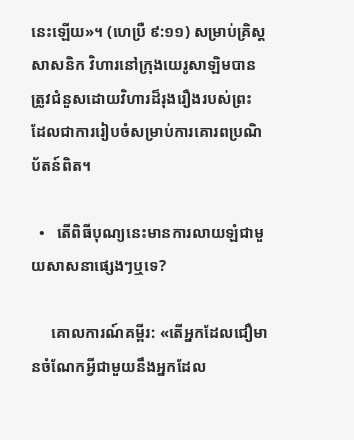នេះឡើយ»។ (ហេប្រឺ ៩:១១) សម្រាប់គ្រិស្តសាសនិក វិហារនៅក្រុងយេរូសាឡិមបានត្រូវជំនួសដោយវិហារដ៏រុងរឿងរបស់ព្រះ ដែលជាការរៀបចំសម្រាប់ការគោរពប្រណិប័តន៍ពិត។

  •   តើពិធីបុណ្យនេះមានការលាយឡំជាមួយសាសនាផ្សេងៗឬទេ?

     គោលការណ៍គម្ពីរ: «តើអ្នកដែលជឿមានចំណែកអ្វីជាមួយនឹងអ្នកដែល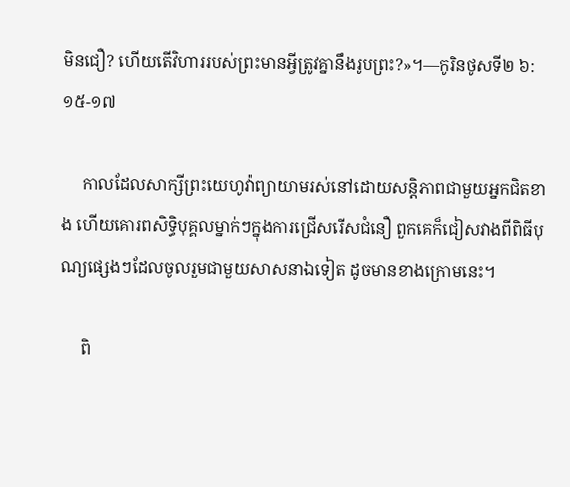មិនជឿ? ហើយតើវិហាររបស់ព្រះមានអ្វីត្រូវគ្នានឹងរូបព្រះ?»។—កូរិនថូសទី២ ៦:១៥-១៧

     កាលដែលសាក្សីព្រះយេហូវ៉ាព្យាយាមរស់នៅដោយសន្តិភាពជាមួយអ្នកជិតខាង ហើយគោរពសិទ្ធិបុគ្គលម្នាក់ៗក្នុងការជ្រើសរើសជំនឿ ពួកគេក៏ជៀសវាងពីពិធីបុណ្យផ្សេងៗដែលចូលរួមជាមួយសាសនាឯទៀត ដូចមានខាងក្រោមនេះ។

     ពិ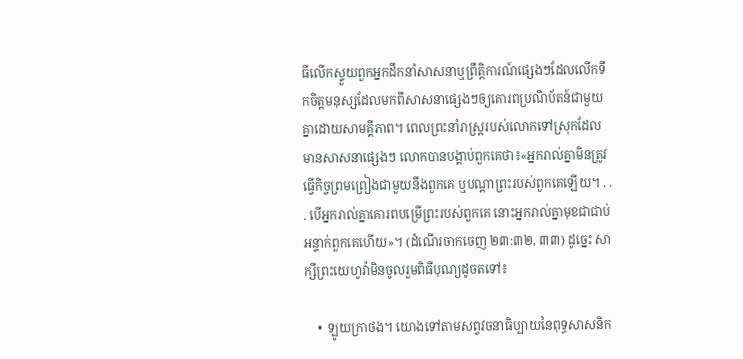ធីលើកស្ទួយពួកអ្នកដឹកនាំសាសនាឬព្រឹត្តិការណ៍ផ្សេងៗដែលលើកទឹកចិត្តមនុស្សដែលមកពីសាសនាផ្សេងៗឲ្យគោរពប្រណិប័តន៍ជាមួយគ្នាដោយសាមគ្គីភាព។ ពេលព្រះនាំរាស្ត្ររបស់លោកទៅស្រុកដែលមានសាសនាផ្សេងៗ លោកបានបង្គាប់ពួកគេថា៖«អ្នករាល់គ្នាមិនត្រូវធ្វើកិច្ចព្រមព្រៀងជាមួយនឹងពួកគេ ឬបណ្ដាព្រះរបស់ពួកគេឡើយ។ . . . បើអ្នករាល់គ្នាគោរពបម្រើព្រះរបស់ពួកគេ នោះអ្នករាល់គ្នាមុខជាជាប់អន្ទាក់ពួកគេហើយ»។ (ដំណើរចាកចេញ ២៣:៣២, ៣៣) ដូច្នេះ សាក្សីព្រះយេហូវ៉ាមិនចូលរួមពិធីបុណ្យដូចតទៅ៖

    •  ឡូយក្រាថង។ យោងទៅតាមសព្វវចនាធិប្បាយនៃពុទ្ធសាសនិក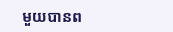មួយបានព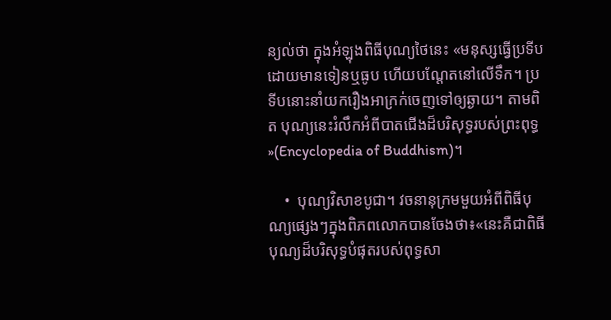ន្យល់ថា ក្នុងអំឡុងពិធីបុណ្យថៃនេះ «មនុស្សធ្វើប្រទីប ដោយមានទៀនឬធូប ហើយបណ្ដែតនៅលើទឹក។ ប្រទីបនោះនាំយករឿងអាក្រក់ចេញទៅឲ្យឆ្ងាយ។ តាមពិត បុណ្យនេះរំលឹកអំពីបាតជើងដ៏បរិសុទ្ធរបស់ព្រះពុទ្ធ»(Encyclopedia of Buddhism)។

    •  បុណ្យវិសាខបូជា។ វចនានុក្រមមួយអំពីពិធីបុណ្យផ្សេងៗក្នុងពិភពលោកបានចែងថា៖«នេះគឺជាពិធីបុណ្យដ៏បរិសុទ្ធបំផុតរបស់ពុទ្ធសា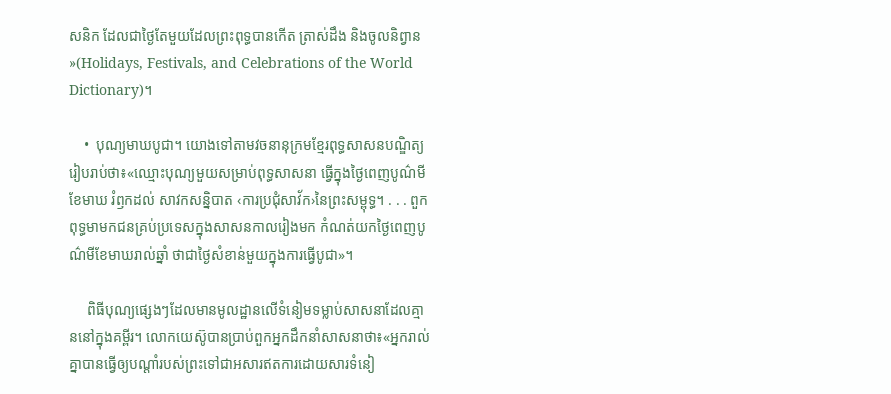សនិក ដែលជាថ្ងៃតែមួយដែលព្រះពុទ្ធបានកើត ត្រាស់ដឹង និងចូលនិព្វាន»(Holidays, Festivals, and Celebrations of the World Dictionary)។

    •  បុណ្យមាឃបូជា។ យោងទៅតាមវចនានុក្រមខ្មែរពុទ្ធសាសនបណ្ឌិត្យ រៀបរាប់ថា៖«ឈ្មោះបុណ្យមួយសម្រាប់ពុទ្ធសាសនា ធ្វើក្នុងថ្ងៃពេញបូណ៌មីខែមាឃ រំឭកដល់ សាវកសន្និបាត ‹ការប្រជុំសាវ័ក›នៃព្រះសម្ពុទ្ធ។ . . . ពួកពុទ្ធមាមកជនគ្រប់ប្រទេសក្នុងសាសនកាលរៀងមក កំណត់យកថ្ងៃពេញបូណ៌មីខែមាឃរាល់ឆ្នាំ ថាជាថ្ងៃសំខាន់មួយក្នុងការធ្វើបូជា»។

     ពិធីបុណ្យផ្សេងៗដែលមានមូលដ្ឋានលើទំនៀមទម្លាប់សាសនាដែលគ្មាននៅក្នុងគម្ពីរ។ លោកយេស៊ូបានប្រាប់ពួកអ្នកដឹកនាំសាសនាថា៖«អ្នករាល់គ្នាបានធ្វើឲ្យបណ្ដាំរបស់ព្រះទៅជាអសារឥតការដោយសារទំនៀ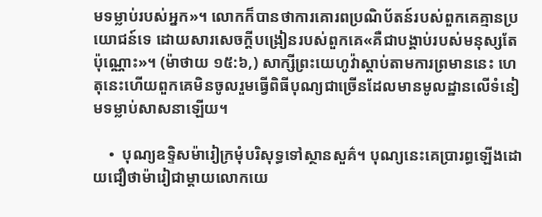មទម្លាប់របស់អ្នក»។ លោកក៏បានថាការគោរពប្រណិប័តន៍របស់ពួកគេគ្មានប្រយោជន៍ទេ ដោយសារសេចក្ដីបង្រៀនរបស់ពួកគេ«គឺជាបង្គាប់របស់មនុស្សតែប៉ុណ្ណោះ»។ (ម៉ាថាយ ១៥:៦,) សាក្សីព្រះយេហូវ៉ាស្ដាប់តាមការព្រមាននេះ ហេតុនេះហើយពួកគេមិនចូលរួមធ្វើពិធីបុណ្យជាច្រើនដែលមានមូលដ្ឋានលើទំនៀមទម្លាប់សាសនាឡើយ។

    •  បុណ្យឧទ្ទិសម៉ារៀក្រមុំបរិសុទ្ធទៅស្ថានសួគ៌។ បុណ្យនេះគេប្រារព្ធឡើងដោយជឿថាម៉ារៀជាម្ដាយលោកយេ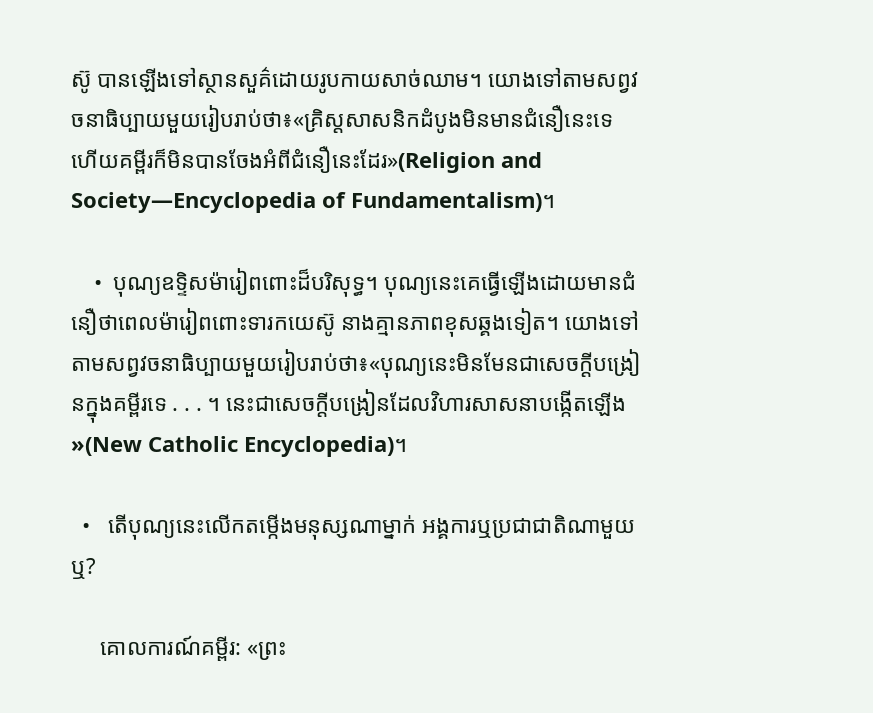ស៊ូ បានឡើងទៅស្ថានសួគ៌ដោយរូបកាយសាច់ឈាម។ យោងទៅតាមសព្វវចនាធិប្បាយមួយរៀបរាប់ថា៖«គ្រិស្តសាសនិកដំបូងមិនមានជំនឿនេះទេ ហើយគម្ពីរក៏មិនបានចែងអំពីជំនឿនេះដែរ»(Religion and Society—Encyclopedia of Fundamentalism)។

    •  បុណ្យឧទ្ទិសម៉ារៀពពោះដ៏បរិសុទ្ធ។ បុណ្យនេះគេធ្វើឡើងដោយមានជំនឿថាពេលម៉ារៀពពោះទារកយេស៊ូ នាងគ្មានភាពខុសឆ្គងទៀត។ យោងទៅតាមសព្វវចនាធិប្បាយមួយរៀបរាប់ថា៖«បុណ្យនេះមិនមែនជាសេចក្ដីបង្រៀនក្នុងគម្ពីរទេ . . . ។ នេះជាសេចក្ដីបង្រៀនដែលវិហារសាសនាបង្កើតឡើង»(New Catholic Encyclopedia)។

  •   តើបុណ្យនេះលើកតម្កើងមនុស្សណាម្នាក់ អង្គការឬប្រជាជាតិណាមួយឬ?

     គោលការណ៍គម្ពីរ: «ព្រះ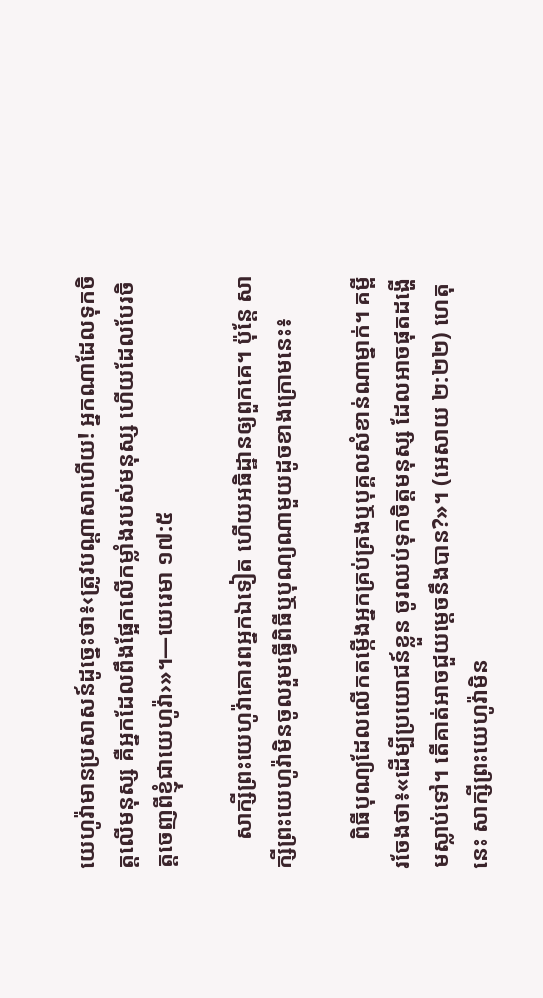យេហូវ៉ាមានប្រសាសន៍ដូច្នេះថា៖‹ត្រូវបណ្ដាសាហើយ! អ្នកណាដែលទុកចិត្តលើមនុស្ស គឺអ្នកដែលពឹងផ្អែកលើកម្លាំងរបស់មនុស្ស ហើយដែលបែរចិត្តចេញពីខ្ញុំជាយេហូវ៉ា›»។—យេរេមា ១៧:៥

     សាក្សីព្រះយេហូវ៉ាគោរពអ្នកឯទៀត ហើយអធិដ្ឋានឲ្យពួកគេ។ ប៉ុន្តែ សាក្សីព្រះយេហូវ៉ាមិនចូលរួមធ្វើពិធីឬបុណ្យណាមួយដូចខាងក្រោមនេះ៖

     ពិធីបុណ្យដែលលើកតម្កើងអ្នកគ្រប់គ្រងឬបុគ្គលសំខាន់ណាម្នាក់។ គម្ពីរចែងថា៖«ដើម្បីប្រយោជន៍ខ្លួន ចូរឈប់ទុកចិត្តមនុស្ស ដែលអាចផុតដង្ហើមស្លាប់ទៅ។ តើគាត់អាចជួយម្ដេចនឹងបាន?»។ (អេសាយ ២:២២) ហេតុនេះ សាក្សីព្រះយេហូវ៉ាមិន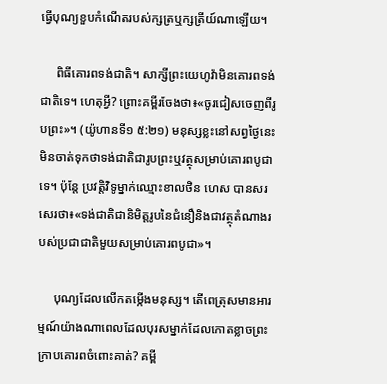ធ្វើបុណ្យខួបកំណើតរបស់ក្សត្រឬក្សត្រីយ៍ណាឡើយ។

     ពិធីគោរពទង់ជាតិ។ សាក្សីព្រះយេហូវ៉ាមិនគោរពទង់ជាតិទេ។ ហេតុអ្វី? ព្រោះគម្ពីរចែងថា៖«ចូរជៀសចេញពីរូបព្រះ»។ (យ៉ូហានទី១ ៥:២១) មនុស្សខ្លះនៅសព្វថ្ងៃនេះ មិនចាត់ទុកថាទង់ជាតិជារូបព្រះឬវត្ថុសម្រាប់គោរពបូជាទេ។ ប៉ុន្តែ ប្រវត្តិវិទូម្នាក់ឈ្មោះខាលថិន ហេស បានសរសេរថា៖«ទង់ជាតិជានិមិត្តរូបនៃជំនឿនិងជាវត្ថុតំណាងរបស់ប្រជាជាតិមួយសម្រាប់គោរពបូជា»។

     បុណ្យដែលលើកតម្កើងមនុស្ស។ តើពេត្រុសមានអារម្មណ៍យ៉ាងណាពេលដែលបុរសម្នាក់ដែលកោតខ្លាចព្រះក្រាបគោរពចំពោះគាត់? គម្ពី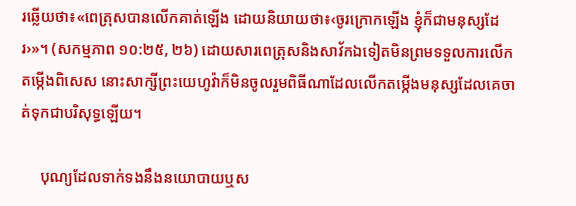រឆ្លើយថា៖«ពេត្រុសបានលើកគាត់ឡើង ដោយនិយាយថា៖‹ចូរក្រោកឡើង ខ្ញុំក៏ជាមនុស្សដែរ›»។ (សកម្មភាព ១០:២៥, ២៦) ដោយសារពេត្រុសនិងសាវ័កឯទៀតមិនព្រមទទួលការលើកតម្កើងពិសេស នោះសាក្សីព្រះយេហូវ៉ាក៏មិនចូលរួមពិធីណាដែលលើកតម្កើងមនុស្សដែលគេចាត់ទុកជាបរិសុទ្ធឡើយ។

     បុណ្យដែលទាក់ទងនឹងនយោបាយឬស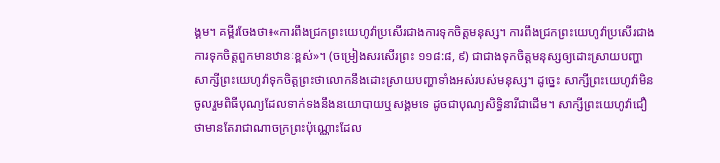ង្គម។ គម្ពីរចែងថា៖«ការពឹងជ្រកព្រះយេហូវ៉ាប្រសើរជាងការទុកចិត្តមនុស្ស។ ការពឹងជ្រកព្រះយេហូវ៉ាប្រសើរជាងការទុកចិត្តពួកមានឋានៈខ្ពស់»។ (ចម្រៀងសរសើរព្រះ ១១៨:៨, ៩) ជាជាងទុកចិត្តមនុស្សឲ្យដោះស្រាយបញ្ហា សាក្សីព្រះយេហូវ៉ាទុកចិត្តព្រះថាលោកនឹងដោះស្រាយបញ្ហាទាំងអស់របស់មនុស្ស។ ដូច្នេះ សាក្សីព្រះយេហូវ៉ាមិនចូលរួមពិធីបុណ្យដែលទាក់ទងនឹងនយោបាយឬសង្គមទេ ដូចជាបុណ្យសិទ្ធិនារីជាដើម។ សាក្សីព្រះយេហូវ៉ាជឿថាមានតែរាជាណាចក្រព្រះប៉ុណ្ណោះដែល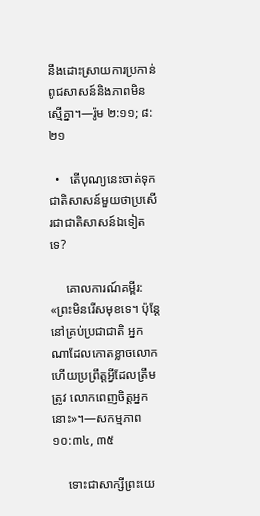នឹងដោះស្រាយការប្រកាន់ពូជសាសន៍និងភាពមិនស្មើគ្នា។—រ៉ូម ២:១១; ៨:២១

  •   តើបុណ្យនេះចាត់ទុកជាតិសាសន៍មួយថាប្រសើរជាជាតិសាសន៍ឯទៀតទេ?

     គោលការណ៍គម្ពីរ: «ព្រះមិនរើសមុខទេ។ ប៉ុន្តែ នៅគ្រប់ប្រជាជាតិ អ្នកណាដែលកោតខ្លាចលោក ហើយប្រព្រឹត្តអ្វីដែលត្រឹមត្រូវ លោកពេញចិត្តអ្នកនោះ»។—សកម្មភាព ១០:៣៤, ៣៥

     ទោះជាសាក្សីព្រះយេ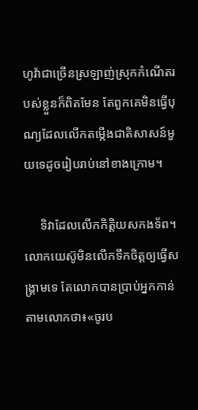ហូវ៉ាជាច្រើនស្រឡាញ់ស្រុកកំណើតរបស់ខ្លួនក៏ពិតមែន តែពួកគេមិនធ្វើបុណ្យដែលលើកតម្កើងជាតិសាសន៍មួយទេដូចរៀបរាប់នៅខាងក្រោម។

     ទិវាដែលលើកកិត្តិយសកងទ័ព។ លោកយេស៊ូមិនលើកទឹកចិត្តឲ្យធ្វើសង្គ្រាមទេ តែលោកបានប្រាប់អ្នកកាន់តាមលោកថា៖«ចូរប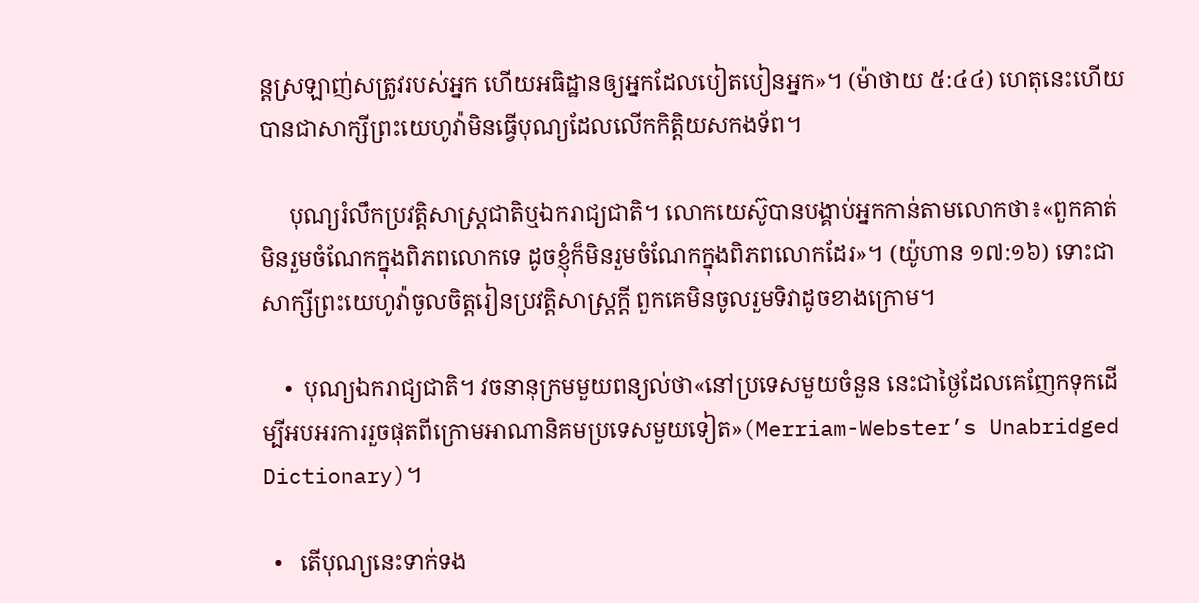ន្តស្រឡាញ់សត្រូវរបស់អ្នក ហើយអធិដ្ឋានឲ្យអ្នកដែលបៀតបៀនអ្នក»។ (ម៉ាថាយ ៥:៤៤) ហេតុនេះហើយបានជាសាក្សីព្រះយេហូវ៉ាមិនធ្វើបុណ្យដែលលើកកិត្តិយសកងទ័ព។

     បុណ្យរំលឹកប្រវត្តិសាស្ត្រជាតិឬឯករាជ្យជាតិ។ លោកយេស៊ូបានបង្គាប់អ្នកកាន់តាមលោកថា៖«ពួកគាត់មិនរួមចំណែកក្នុងពិភពលោកទេ ដូចខ្ញុំក៏មិនរួមចំណែកក្នុងពិភពលោកដែរ»។ (យ៉ូហាន ១៧:១៦) ទោះជាសាក្សីព្រះយេហូវ៉ាចូលចិត្តរៀនប្រវត្តិសាស្ត្រក្ដី ពួកគេមិនចូលរួមទិវាដូចខាងក្រោម។

    •  បុណ្យឯករាជ្យជាតិ។ វចនានុក្រមមួយពន្យល់ថា«នៅប្រទេសមួយចំនួន នេះជាថ្ងៃដែលគេញែកទុកដើម្បីអបអរការរួចផុតពីក្រោមអាណានិគមប្រទេសមួយទៀត»(Merriam-Webster’s Unabridged Dictionary)។

  •   តើបុណ្យនេះទាក់ទង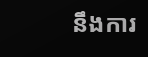នឹងការ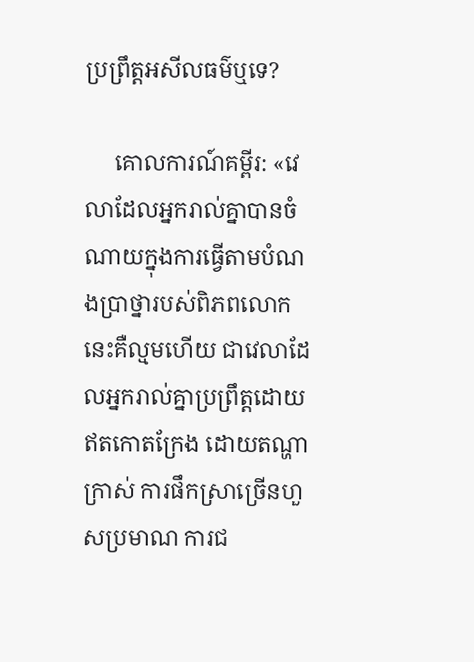ប្រព្រឹត្តអសីលធម៌ឬទេ?

     គោលការណ៍គម្ពីរ: «វេលាដែលអ្នករាល់គ្នាបានចំណាយក្នុងការធ្វើតាមបំណងប្រាថ្នារបស់ពិភពលោកនេះគឺល្មមហើយ ជាវេលាដែលអ្នករាល់គ្នាប្រព្រឹត្តដោយឥតកោតក្រែង ដោយតណ្ហាក្រាស់ ការផឹកស្រាច្រើនហួសប្រមាណ ការជ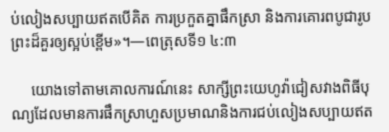ប់លៀងសប្បាយឥតបើគិត ការប្រកួតគ្នាផឹកស្រា និងការគោរពបូជារូបព្រះដ៏គួរឲ្យស្អប់ខ្ពើម»។—ពេត្រុសទី១ ៤:៣

     យោងទៅតាមគោលការណ៍នេះ សាក្សីព្រះយេហូវ៉ាជៀសវាងពិធីបុណ្យដែលមានការផឹកស្រាហួសប្រមាណនិងការជប់លៀងសប្បាយឥត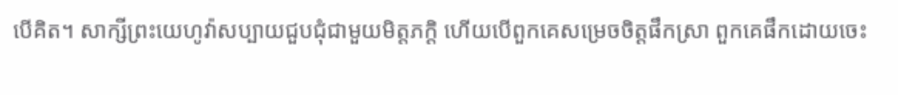បើគិត។ សាក្សីព្រះយេហូវ៉ាសប្បាយជួបជុំជាមួយមិត្តភក្តិ ហើយបើពួកគេសម្រេចចិត្តផឹកស្រា ពួកគេផឹកដោយចេះ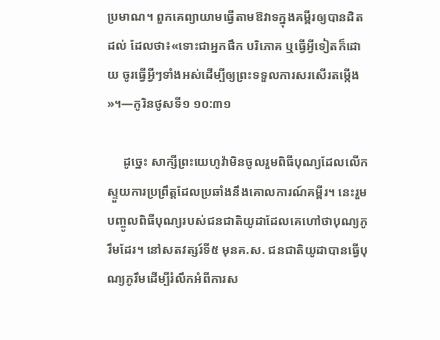ប្រមាណ។ ពួកគេព្យាយាមធ្វើតាមឱវាទក្នុងគម្ពីរឲ្យបានដិតដល់ ដែលថា៖«ទោះជាអ្នកផឹក បរិភោគ ឬធ្វើអ្វីទៀតក៏ដោយ ចូរធ្វើអ្វីៗទាំងអស់ដើម្បីឲ្យព្រះទទួលការសរសើរតម្កើង»។—កូរិនថូសទី១ ១០:៣១

     ដូច្នេះ សាក្សីព្រះយេហូវ៉ាមិនចូលរួមពិធីបុណ្យដែលលើកស្ទួយការប្រព្រឹត្តដែលប្រឆាំងនឹងគោលការណ៍គម្ពីរ។ នេះរួមបញ្ចូលពិធីបុណ្យរបស់ជនជាតិយូដាដែលគេហៅថាបុណ្យភូរឹមដែរ។ នៅសតវត្សរ៍ទី៥ មុនគ.ស. ជនជាតិយូដាបានធ្វើបុណ្យភូរឹមដើម្បីរំលឹកអំពីការស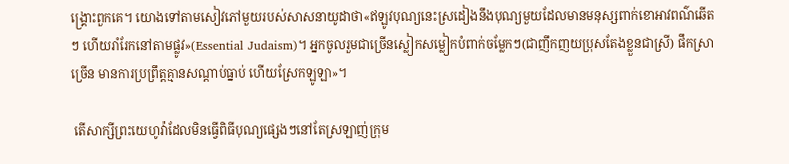ង្គ្រោះពួកគេ។ យោងទៅតាមសៀវភៅមួយរបស់សាសនាយូដាថា«ឥឡូវបុណ្យនេះស្រដៀងនឹងបុណ្យមួយដែលមានមនុស្សពាក់ខោអាវពណ៌ឆើតៗ ហើយរាំរែកនៅតាមផ្លូវ»(Essential Judaism)។ អ្នកចូលរួមជាច្រើនស្លៀកសម្លៀកបំពាក់ចម្លែកៗ(ជាញឹកញយប្រុសតែងខ្លួនជាស្រី) ផឹកស្រាច្រើន មានការប្រព្រឹត្តគ្មានសណ្ដាប់ធ្នាប់ ហើយស្រែកឡូឡា»។

 តើសាក្សីព្រះយេហូវ៉ាដែលមិនធ្វើពិធីបុណ្យផ្សេងៗនៅតែស្រឡាញ់ក្រុម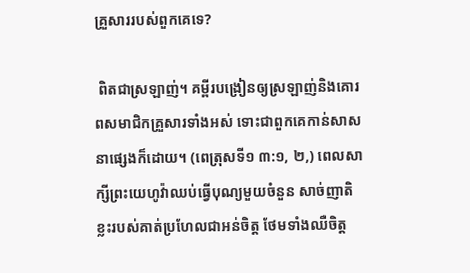គ្រួសាររបស់ពួកគេទេ?

 ពិតជាស្រឡាញ់។ គម្ពីរបង្រៀនឲ្យស្រឡាញ់និងគោរពសមាជិកគ្រួសារទាំងអស់ ទោះជាពួកគេកាន់សាសនាផ្សេងក៏ដោយ។ (ពេត្រុសទី១ ៣:១, ២,) ពេលសាក្សីព្រះយេហូវ៉ាឈប់ធ្វើបុណ្យមួយចំនួន សាច់ញាតិខ្លះរបស់គាត់ប្រហែលជាអន់ចិត្ត ថែមទាំងឈឺចិត្ត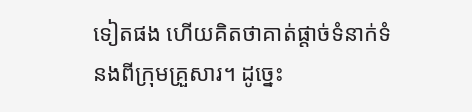ទៀតផង ហើយគិតថាគាត់ផ្ដាច់ទំនាក់ទំនងពីក្រុមគ្រួសារ។ ដូច្នេះ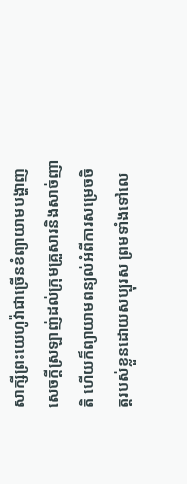សាក្សីព្រះយេហូវ៉ាជាច្រើនខំព្យាយាមបង្ហាញសេចក្ដីស្រឡាញ់ដល់ក្រុមគ្រួសារនិងសាច់ញាតិ ហើយក៏ព្យាយាមពន្យល់អំពីការសម្រេចចិត្តរបស់ខ្លួនដោយសប្បុរស ព្រមទាំងទៅលេ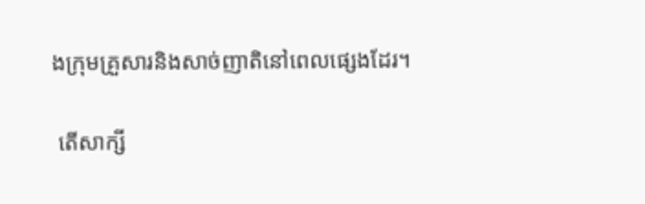ងក្រុមគ្រួសារនិងសាច់ញាតិនៅពេលផ្សេងដែរ។

 តើសាក្សី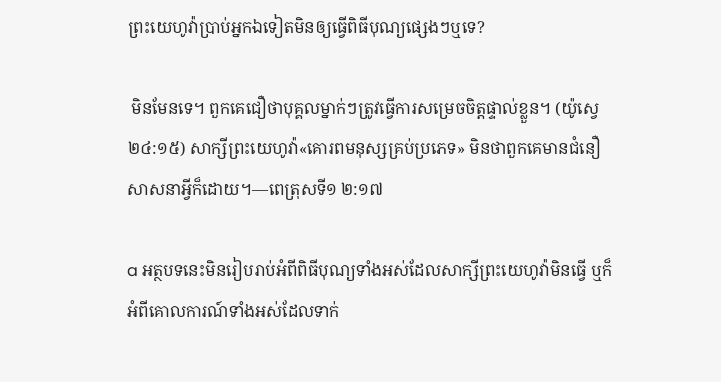ព្រះយេហូវ៉ាប្រាប់អ្នកឯទៀតមិនឲ្យធ្វើពិធីបុណ្យផ្សេងៗឬទេ?

 មិនមែនទេ។ ពួកគេជឿថាបុគ្គលម្នាក់ៗត្រូវធ្វើការសម្រេចចិត្តផ្ទាល់ខ្លួន។ (យ៉ូស្វេ ២៤:១៥) សាក្សីព្រះយេហូវ៉ា«គោរពមនុស្សគ្រប់ប្រភេទ» មិនថាពួកគេមានជំនឿសាសនាអ្វីក៏ដោយ។—ពេត្រុសទី១ ២:១៧

a អត្ថបទនេះមិនរៀបរាប់អំពីពិធីបុណ្យទាំងអស់ដែលសាក្សីព្រះយេហូវ៉ាមិនធ្វើ ឬក៏អំពីគោលការណ៍ទាំងអស់ដែលទាក់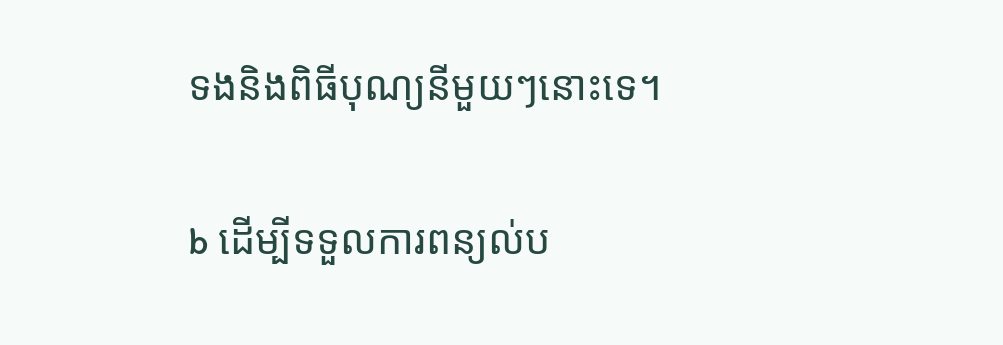ទងនិងពិធីបុណ្យនីមួយៗនោះទេ។

b ដើម្បីទទួលការពន្យល់ប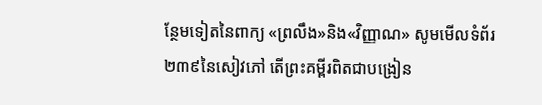ន្ថែមទៀតនៃពាក្យ «ព្រលឹង»និង«វិញ្ញាណ» សូមមើលទំព័រ២៣៩នៃសៀវភៅ តើព្រះគម្ពីរពិតជាបង្រៀន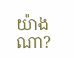យ៉ាងណា?